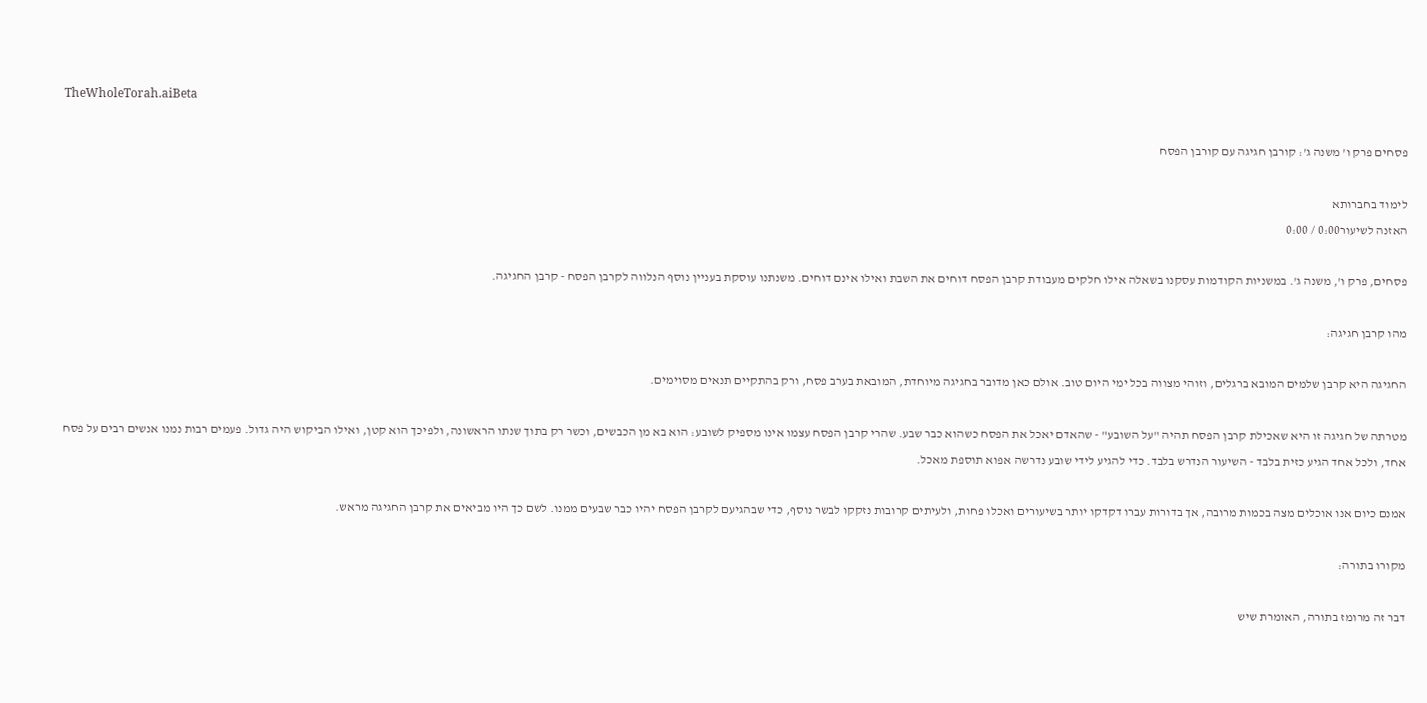TheWholeTorah.aiBeta

פסחים פרק ו' משנה ג': קורבן חגיגה עם קורבן הפסח

לימוד בחברותא
האזנה לשיעור0:00 / 0:00

פסחים, פרק ו', משנה ג'. במשניות הקודמות עסקנו בשאלה אילו חלקים מעבודת קרבן הפסח דוחים את השבת ואילו אינם דוחים. משנתנו עוסקת בעניין נוסף הנלווה לקרבן הפסח - קרבן החגיגה.

מהו קרבן חגיגה:

החגיגה היא קרבן שלמים המובא ברגלים, וזוהי מצווה בכל ימי היום טוב. אולם כאן מדובר בחגיגה מיוחדת, המובאת בערב פסח, ורק בהתקיים תנאים מסוימים.

מטרתה של חגיגה זו היא שאכילת קרבן הפסח תהיה "על השובע" - שהאדם יאכל את הפסח כשהוא כבר שבע. שהרי קרבן הפסח עצמו אינו מספיק לשובע: הוא בא מן הכבשים, וכשר רק בתוך שנתו הראשונה, ולפיכך הוא קטן, ואילו הביקוש היה גדול. פעמים רבות נמנו אנשים רבים על פסח אחד, ולכל אחד הגיע כזית בלבד - השיעור הנדרש בלבד. כדי להגיע לידי שובע נדרשה אפוא תוספת מאכל.

אמנם כיום אנו אוכלים מצה בכמות מרובה, אך בדורות עברו דקדקו יותר בשיעורים ואכלו פחות, ולעיתים קרובות נזקקו לבשר נוסף, כדי שבהגיעם לקרבן הפסח יהיו כבר שבעים ממנו. לשם כך היו מביאים את קרבן החגיגה מראש.

מקורו בתורה:

דבר זה מרומז בתורה, האומרת שיש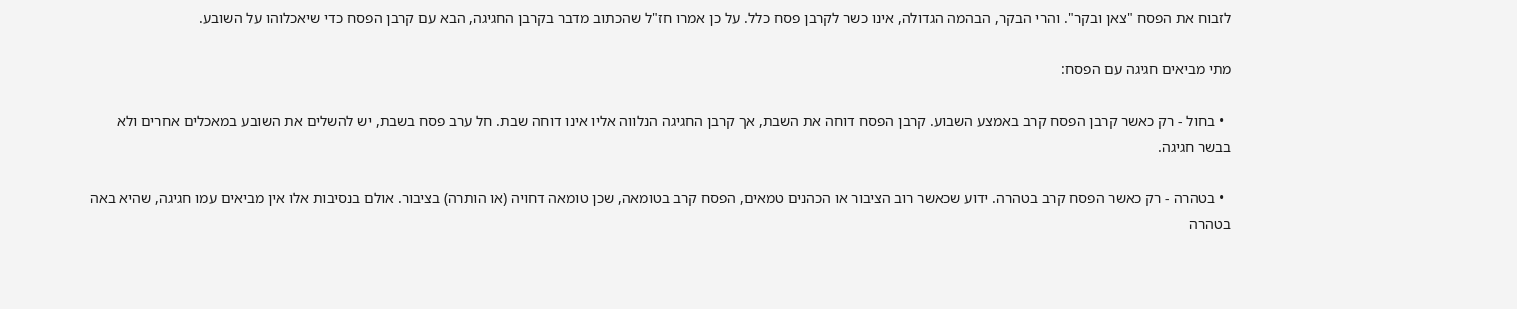לזבוח את הפסח "צאן ובקר". והרי הבקר, הבהמה הגדולה, אינו כשר לקרבן פסח כלל. על כן אמרו חז"ל שהכתוב מדבר בקרבן החגיגה, הבא עם קרבן הפסח כדי שיאכלוהו על השובע.

מתי מביאים חגיגה עם הפסח:

  • בחול - רק כאשר קרבן הפסח קרב באמצע השבוע. קרבן הפסח דוחה את השבת, אך קרבן החגיגה הנלווה אליו אינו דוחה שבת. חל ערב פסח בשבת, יש להשלים את השובע במאכלים אחרים ולא בבשר חגיגה.

  • בטהרה - רק כאשר הפסח קרב בטהרה. ידוע שכאשר רוב הציבור או הכהנים טמאים, הפסח קרב בטומאה, שכן טומאה דחויה (או הותרה) בציבור. אולם בנסיבות אלו אין מביאים עמו חגיגה, שהיא באה בטהרה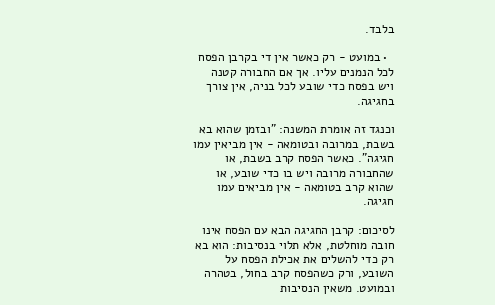בלבד.

  • במועט - רק כאשר אין די בקרבן הפסח לכל הנמנים עליו. אך אם החבורה קטנה ויש בפסח כדי שובע לכל בניה, אין צורך בחגיגה.

וכנגד זה אומרת המשנה: "ובזמן שהוא בא בשבת, במרובה ובטומאה - אין מביאין עמו חגיגה". כאשר הפסח קרב בשבת, או שהחבורה מרובה ויש בו כדי שובע, או שהוא קרב בטומאה - אין מביאים עמו חגיגה.

לסיכום: קרבן החגיגה הבא עם הפסח אינו חובה מוחלטת, אלא תלוי בנסיבות: הוא בא רק כדי להשלים את אכילת הפסח על השובע, ורק כשהפסח קרב בחול, בטהרה ובמועט. משאין הנסיבות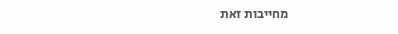מחייבות זאת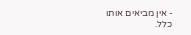- אין מביאים אותו כלל.